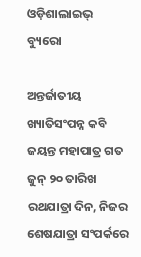ଓଡ଼ିଶାଲାଇଭ୍‌ ବ୍ୟୁରୋ

ଅନ୍ତର୍ଜାତୀୟ ଖ୍ୟାତିସଂପନ୍ନ କବି ଜୟନ୍ତ ମହାପାତ୍ର ଗତ ଜୁନ୍ ୨୦ ତାରିଖ ରଥଯାତ୍ରା ଦିନ, ନିଜର ଶେଷଯାତ୍ରା ସଂପର୍କରେ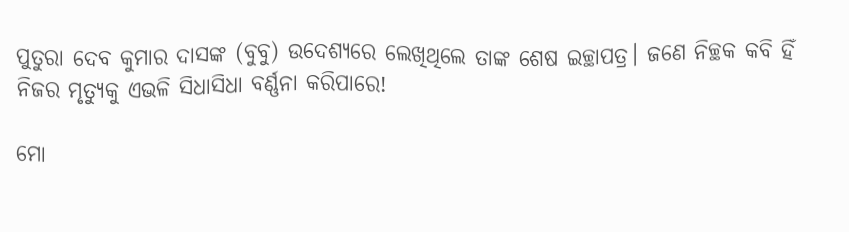ପୁତୁରା ଦେବ କୁମାର ଦାସଙ୍କ (ବୁବୁ) ଉଦେଶ୍ୟରେ ଲେଖିଥିଲେ ତାଙ୍କ ଶେଷ ଇଚ୍ଛାପତ୍ର। ଜଣେ ନିଚ୍ଛକ କବି ହିଁ ନିଜର ମୃତ୍ୟୁକୁ ଏଭଳି ସିଧାସିଧା ବର୍ଣ୍ଣନା କରିପାରେ!

ମୋ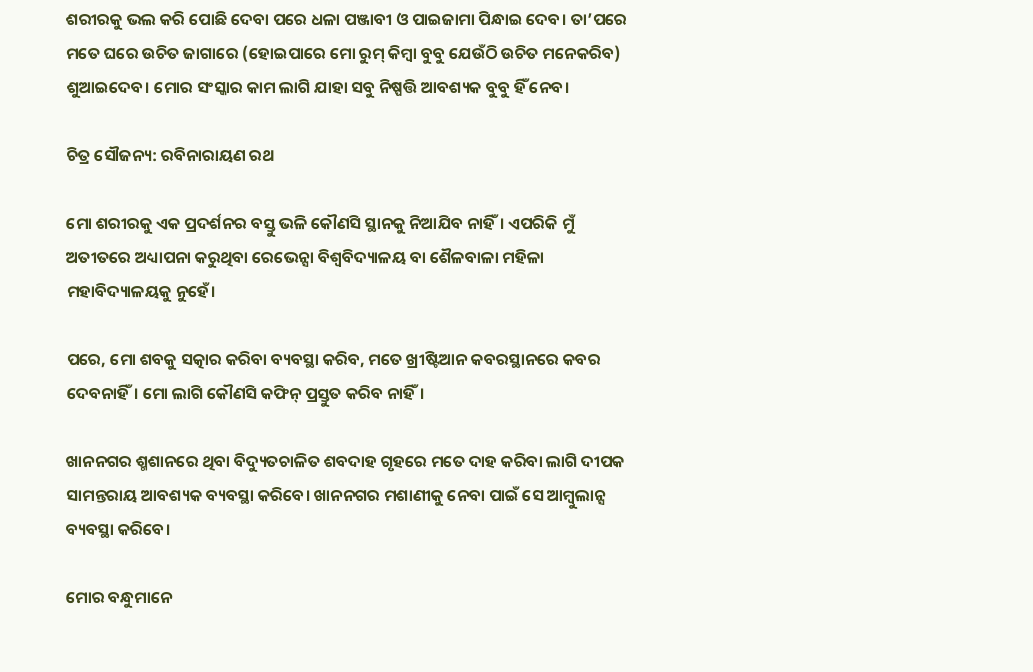ଶରୀରକୁ ଭଲ କରି ପୋଛି ଦେବା ପରେ ଧଳା ପଞ୍ଜାବୀ ଓ ପାଇଜାମା ପିନ୍ଧାଇ ଦେବ। ତା’ପରେ ମତେ ଘରେ ଉଚିତ ଜାଗାରେ (ହୋଇପାରେ ମୋ ରୁମ୍ କିମ୍ବା ବୁବୁ ଯେଉଁଠି ଉଚିତ ମନେକରିବ) ଶୁଆଇଦେବ। ମୋର ସଂସ୍କାର କାମ ଲାଗି ଯାହା ସବୁ ନିଷ୍ପତ୍ତି ଆବଶ୍ୟକ ବୁବୁ ହିଁ ନେବ।

ଚିତ୍ର ସୌଜନ୍ୟ: ରବିନାରାୟଣ ରଥ

ମୋ ଶରୀରକୁ ଏକ ପ୍ରଦର୍ଶନର ବସ୍ତୁ ଭଳି କୌଣସି ସ୍ଥାନକୁ ନିଆଯିବ ନାହିଁ। ଏପରିକି ମୁଁ ଅତୀତରେ ଅଧ୍ୟାପନା କରୁଥିବା ରେଭେନ୍ସା ବିଶ୍ୱବିଦ୍ୟାଳୟ ବା ଶୈଳବାଳା ମହିଳା ମହାବିଦ୍ୟାଳୟକୁ ନୁହେଁ।

ପରେ, ମୋ ଶବକୁ ସତ୍କାର କରିବା ବ୍ୟବସ୍ଥା କରିବ, ମତେ ଖ୍ରୀଷ୍ଟିଆନ କବରସ୍ଥାନରେ କବର ଦେବନାହିଁ। ମୋ ଲାଗି କୌଣସି କଫିନ୍ ପ୍ରସ୍ତୁତ କରିବ ନାହିଁ।

ଖାନନଗର ଶ୍ମଶାନରେ ଥିବା ବିଦ୍ୟୁତଚାଳିତ ଶବଦାହ ଗୃହରେ ମତେ ଦାହ କରିବା ଲାଗି ଦୀପକ ସାମନ୍ତରାୟ ଆବଶ୍ୟକ ବ୍ୟବସ୍ଥା କରିବେ। ଖାନନଗର ମଶାଣୀକୁ ନେବା ପାଇଁ ସେ ଆମ୍ବୁଲାନ୍ସ ବ୍ୟବସ୍ଥା କରିବେ।

ମୋର ବନ୍ଧୁମାନେ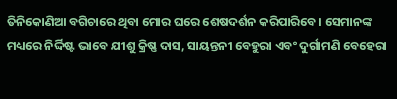ତିନିକୋଣିଆ ବଗିଚାରେ ଥିବା ମୋର ଘରେ ଶେଷଦର୍ଶନ କରିପାରିବେ। ସେମାନଙ୍କ ମଧ୍ୟରେ ନିର୍ଦ୍ଦିଷ୍ଟ ଭାବେ ଯୀଶୁ କ୍ରିଷ୍ଣ ଦାସ, ସାୟନ୍ତନୀ ବେହୁରା ଏବଂ ଦୁର୍ଗାମଣି ବେହେରା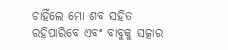ଚାହିଁଲେ ମୋ ଶବ ସହିତ ରହିପାରିବେ ଏବଂ ବାବୁକୁ ସତ୍କାର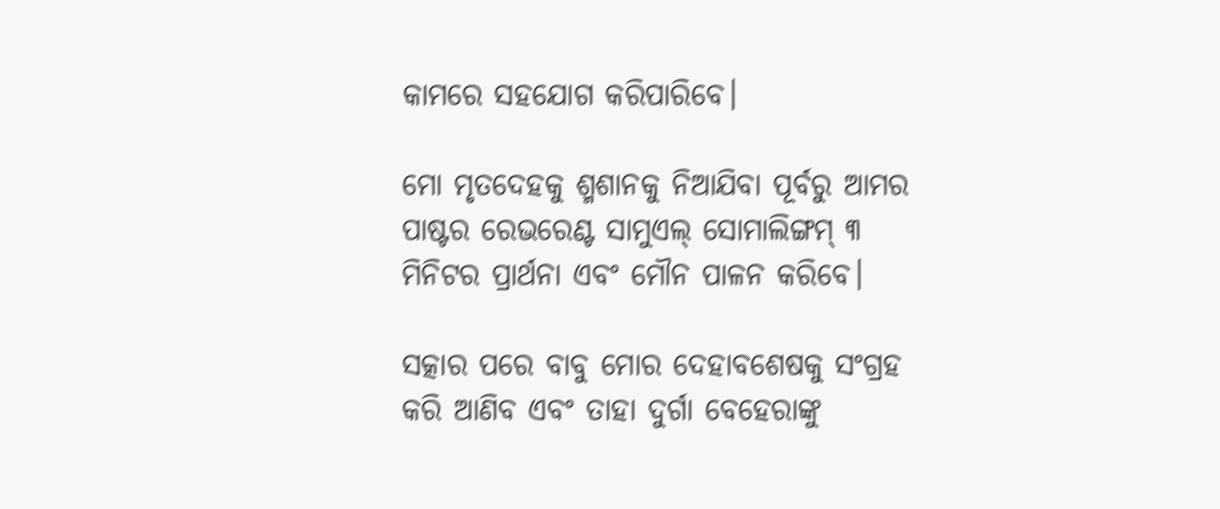କାମରେ ସହଯୋଗ କରିପାରିବେ।

ମୋ ମୃତଦେହକୁ ଶ୍ମଶାନକୁ ନିଆଯିବା ପୂର୍ବରୁ ଆମର ପାଷ୍ଟର ରେଭରେଣ୍ଟ ସାମୁଏଲ୍ ସୋମାଲିଙ୍ଗମ୍ ୩ ମିନିଟର ପ୍ରାର୍ଥନା ଏବଂ ମୌନ ପାଳନ କରିବେ।

ସତ୍କାର ପରେ ବାବୁ ମୋର ଦେହାବଶେଷକୁ ସଂଗ୍ରହ କରି ଆଣିବ ଏବଂ ତାହା ଦୁର୍ଗା ବେହେରାଙ୍କୁ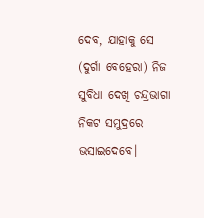ଦେବ, ଯାହାକୁ ସେ (ଦୁର୍ଗା ବେହେରା) ନିଜ ସୁବିଧା ଦେଖି ଚନ୍ଦ୍ରଭାଗା ନିକଟ ସମୁଦ୍ରରେ ଭସାଇଦେବେ।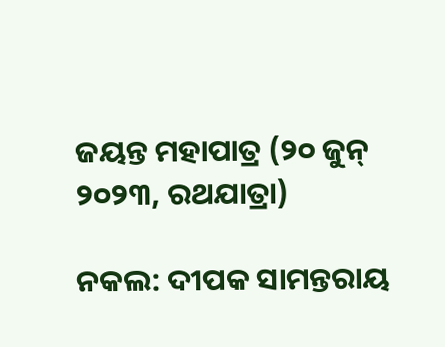ଜୟନ୍ତ ମହାପାତ୍ର (୨୦ ଜୁନ୍ ୨୦୨୩, ରଥଯାତ୍ରା)

ନକଲ: ଦୀପକ ସାମନ୍ତରାୟ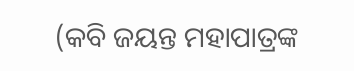(କବି ଜୟନ୍ତ ମହାପାତ୍ରଙ୍କ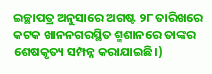ଇଚ୍ଛାପତ୍ର ଅନୁସାରେ ଅଗଷ୍ଟ ୨୮ ତାରିଖରେ କଟକ ଖାନନଗରସ୍ଥିତ ଶ୍ମଶାନରେ ତାଙ୍କର ଶେଷକୃତ୍ୟ ସମ୍ପନ୍ନ କରାଯାଇଛି।)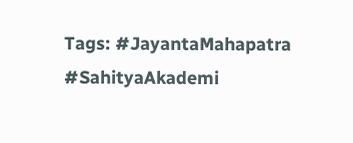Tags: #JayantaMahapatra #SahityaAkademi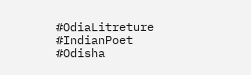#OdiaLitreture #IndianPoet #Odisha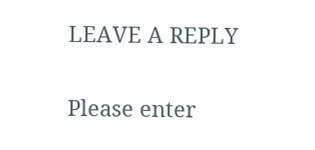LEAVE A REPLY

Please enter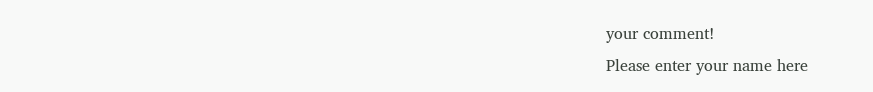your comment!
Please enter your name here